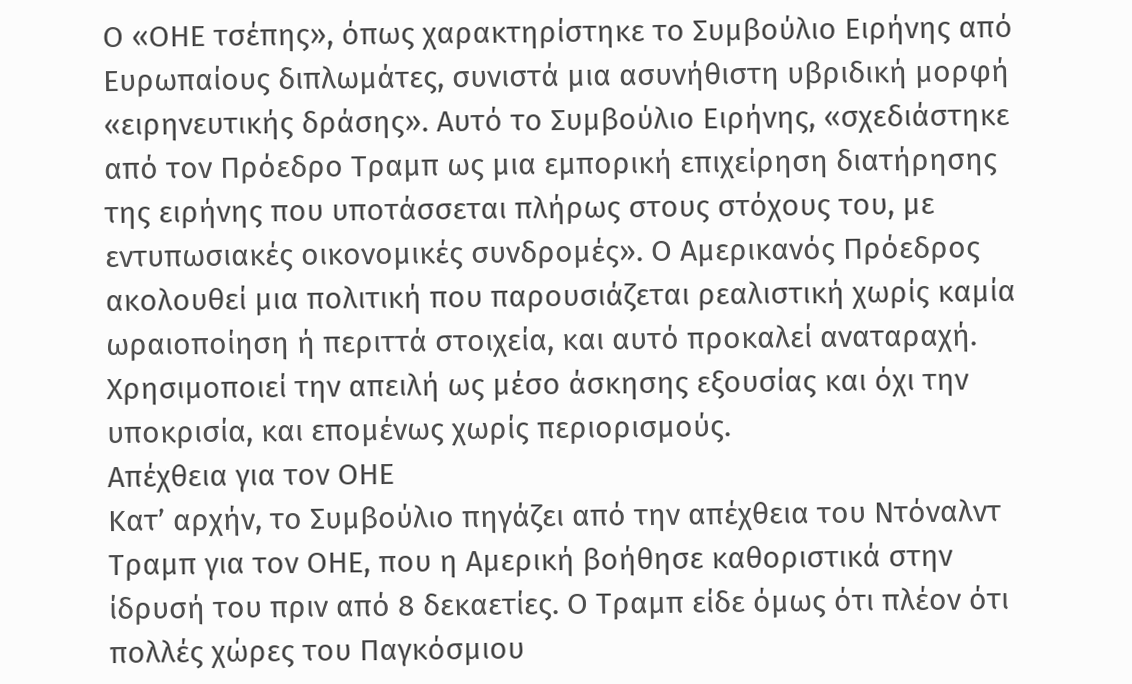Ο «ΟΗΕ τσέπης», όπως χαρακτηρίστηκε το Συμβούλιο Ειρήνης από Ευρωπαίους διπλωμάτες, συνιστά μια ασυνήθιστη υβριδική μορφή «ειρηνευτικής δράσης». Αυτό το Συμβούλιο Ειρήνης, «σχεδιάστηκε από τον Πρόεδρο Τραμπ ως μια εμπορική επιχείρηση διατήρησης της ειρήνης που υποτάσσεται πλήρως στους στόχους του, με εντυπωσιακές οικονομικές συνδρομές». Ο Αμερικανός Πρόεδρος ακολουθεί μια πολιτική που παρουσιάζεται ρεαλιστική χωρίς καμία ωραιοποίηση ή περιττά στοιχεία, και αυτό προκαλεί αναταραχή. Χρησιμοποιεί την απειλή ως μέσο άσκησης εξουσίας και όχι την υποκρισία, και επομένως χωρίς περιορισμούς.
Απέχθεια για τον ΟΗΕ
Κατ’ αρχήν, το Συμβούλιο πηγάζει από την απέχθεια του Ντόναλντ Τραμπ για τον ΟΗΕ, που η Αμερική βοήθησε καθοριστικά στην ίδρυσή του πριν από 8 δεκαετίες. Ο Τραμπ είδε όμως ότι πλέον ότι πολλές χώρες του Παγκόσμιου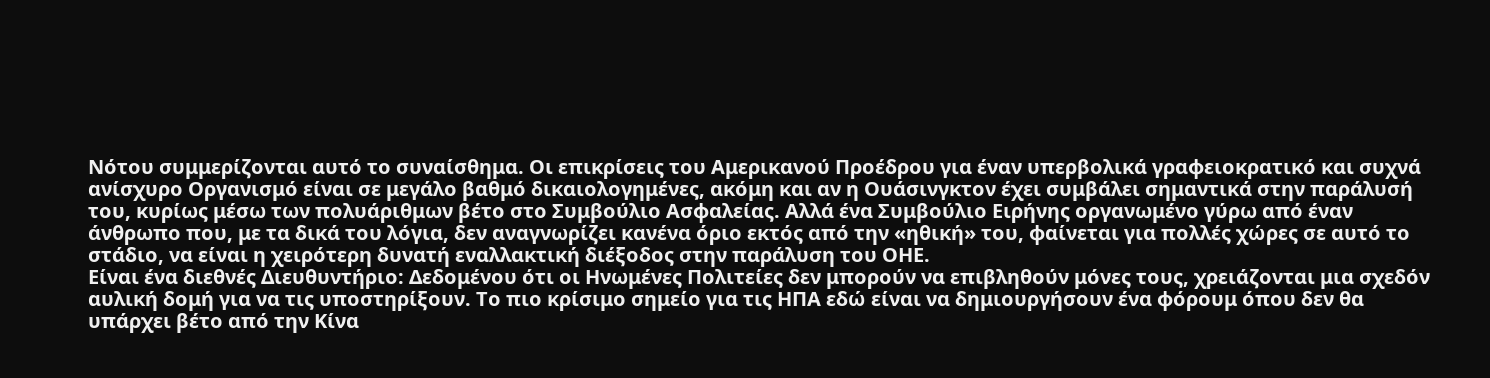Νότου συμμερίζονται αυτό το συναίσθημα. Οι επικρίσεις του Αμερικανού Προέδρου για έναν υπερβολικά γραφειοκρατικό και συχνά ανίσχυρο Οργανισμό είναι σε μεγάλο βαθμό δικαιολογημένες, ακόμη και αν η Ουάσινγκτον έχει συμβάλει σημαντικά στην παράλυσή του, κυρίως μέσω των πολυάριθμων βέτο στο Συμβούλιο Ασφαλείας. Αλλά ένα Συμβούλιο Ειρήνης οργανωμένο γύρω από έναν άνθρωπο που, με τα δικά του λόγια, δεν αναγνωρίζει κανένα όριο εκτός από την «ηθική» του, φαίνεται για πολλές χώρες σε αυτό το στάδιο, να είναι η χειρότερη δυνατή εναλλακτική διέξοδος στην παράλυση του ΟΗΕ.
Είναι ένα διεθνές Διευθυντήριο: Δεδομένου ότι οι Ηνωμένες Πολιτείες δεν μπορούν να επιβληθούν μόνες τους, χρειάζονται μια σχεδόν αυλική δομή για να τις υποστηρίξουν. Το πιο κρίσιμο σημείο για τις ΗΠΑ εδώ είναι να δημιουργήσουν ένα φόρουμ όπου δεν θα υπάρχει βέτο από την Κίνα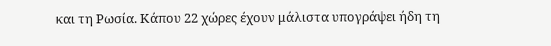και τη Ρωσία. Κάπου 22 χώρες έχουν μάλιστα υπογράψει ήδη τη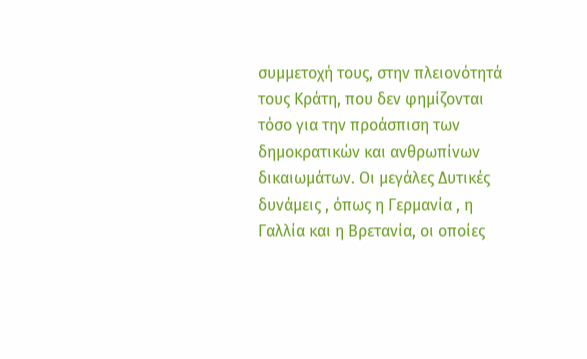συμμετοχή τους, στην πλειονότητά τους Κράτη, που δεν φημίζονται τόσο για την προάσπιση των δημοκρατικών και ανθρωπίνων δικαιωμάτων. Οι μεγάλες Δυτικές δυνάμεις , όπως η Γερμανία , η Γαλλία και η Βρετανία, οι οποίες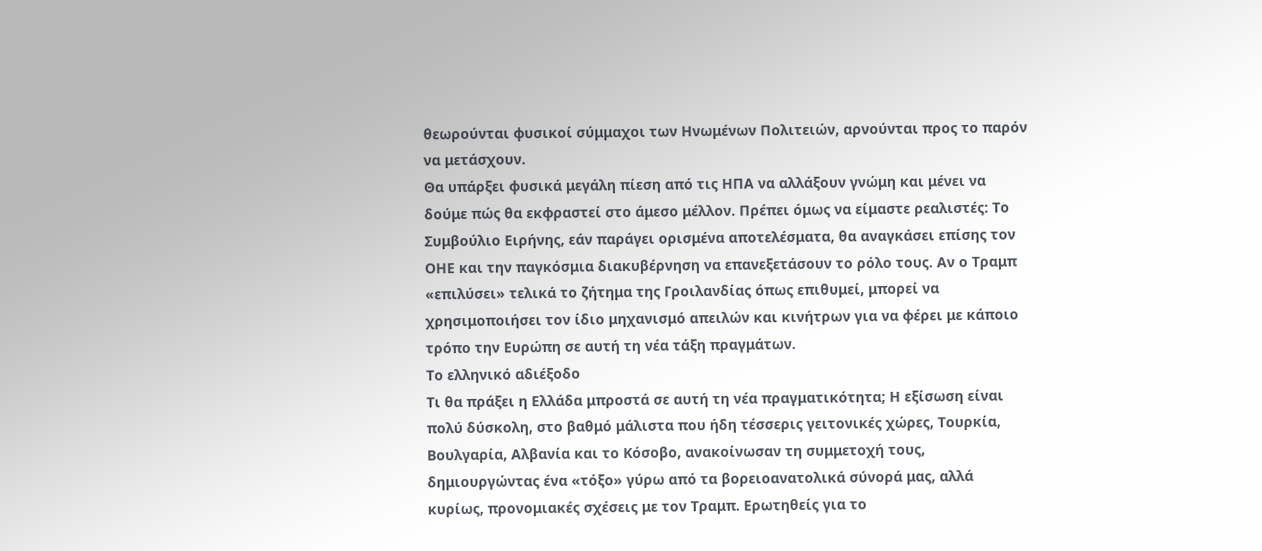θεωρούνται φυσικοί σύμμαχοι των Ηνωμένων Πολιτειών, αρνούνται προς το παρόν να μετάσχουν.
Θα υπάρξει φυσικά μεγάλη πίεση από τις ΗΠΑ να αλλάξουν γνώμη και μένει να δούμε πώς θα εκφραστεί στο άμεσο μέλλον. Πρέπει όμως να είμαστε ρεαλιστές: Το Συμβούλιο Ειρήνης, εάν παράγει ορισμένα αποτελέσματα, θα αναγκάσει επίσης τον ΟΗΕ και την παγκόσμια διακυβέρνηση να επανεξετάσουν το ρόλο τους. Αν ο Τραμπ «επιλύσει» τελικά το ζήτημα της Γροιλανδίας όπως επιθυμεί, μπορεί να χρησιμοποιήσει τον ίδιο μηχανισμό απειλών και κινήτρων για να φέρει με κάποιο τρόπο την Ευρώπη σε αυτή τη νέα τάξη πραγμάτων.
Το ελληνικό αδιέξοδο
Τι θα πράξει η Ελλάδα μπροστά σε αυτή τη νέα πραγματικότητα; Η εξίσωση είναι πολύ δύσκολη, στο βαθμό μάλιστα που ήδη τέσσερις γειτονικές χώρες, Τουρκία, Βουλγαρία, Αλβανία και το Κόσοβο, ανακοίνωσαν τη συμμετοχή τους, δημιουργώντας ένα «τόξο» γύρω από τα βορειοανατολικά σύνορά μας, αλλά κυρίως, προνομιακές σχέσεις με τον Τραμπ. Ερωτηθείς για το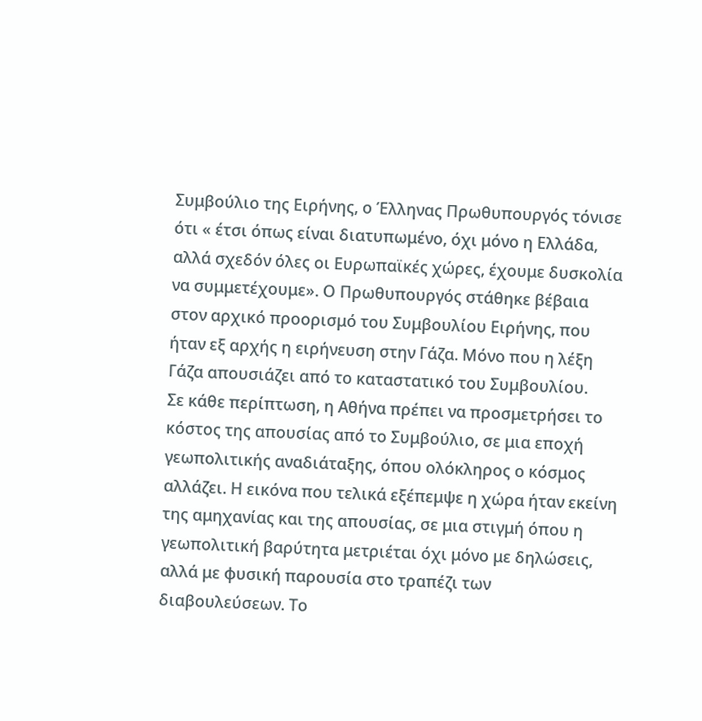Συμβούλιο της Ειρήνης, ο Έλληνας Πρωθυπουργός τόνισε ότι « έτσι όπως είναι διατυπωμένο, όχι μόνο η Ελλάδα, αλλά σχεδόν όλες οι Ευρωπαϊκές χώρες, έχουμε δυσκολία να συμμετέχουμε». Ο Πρωθυπουργός στάθηκε βέβαια στον αρχικό προορισμό του Συμβουλίου Ειρήνης, που ήταν εξ αρχής η ειρήνευση στην Γάζα. Μόνο που η λέξη Γάζα απουσιάζει από το καταστατικό του Συμβουλίου.
Σε κάθε περίπτωση, η Αθήνα πρέπει να προσμετρήσει το κόστος της απουσίας από το Συμβούλιο, σε μια εποχή γεωπολιτικής αναδιάταξης, όπου ολόκληρος ο κόσμος αλλάζει. Η εικόνα που τελικά εξέπεμψε η χώρα ήταν εκείνη της αμηχανίας και της απουσίας, σε μια στιγμή όπου η γεωπολιτική βαρύτητα μετριέται όχι μόνο με δηλώσεις, αλλά με φυσική παρουσία στο τραπέζι των διαβουλεύσεων. Το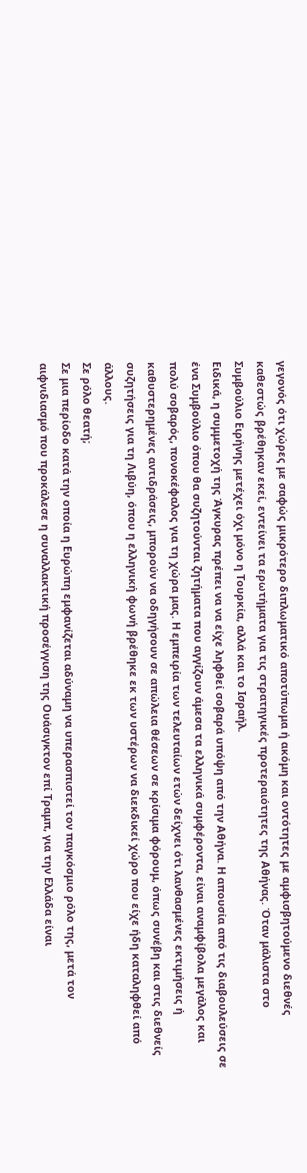γεγονός ότι χώρες με σαφώς μικρότερο διπλωματικό αποτύπωμα ή ακόμη και οντότητες με αμφισβητούμενο διεθνές καθεστώς βρέθηκαν εκεί, εντείνει τα ερωτήματα για τις στρατηγικές προτεραιότητες της Αθήνας. Όταν μάλιστα στο Συμβούλιο Ειρήνης μετέχει όχι μόνο η Τουρκία, αλλά και το Ισραήλ.
Ειδικά, η συμμετοχή της Άγκυρας πρέπει να να είχε ληφθεί σοβαρά υπόψη από την Αθήνα. Η απουσία από τις διαβουλεύσεις σε ένα Συμβούλιο όπου θα συζητούνται ζητήματα που αγγίζουν άμεσα τα ελληνικά συμφέροντα, είναι αναμφίβολα μεγάλος και πολύ σοβαρός, πονοκέφαλος για τη χώρα μας. Η εμπειρία των τελευταίων ετών δείχνει ότι λανθασμένες εκτιμήσεις ή καθυστερημένες αντιδράσεις, μπορούν να οδηγήσουν σε απώλεια θέσεων σε κρίσιμα φόρουμ, όπως συνέβη και στις διεθνείς συζητήσεις για τη Λιβύη, όπου η ελληνική φωνή βρέθηκε εκ των υστέρων να διεκδικεί χώρο που είχε ήδη καταληφθεί από άλλους.
Σε ρόλο θεατή;
Σε μια περίοδο κατά την οποία η Ευρώπη εμφανίζεται αδύναμη να υπερασπιστεί τον παγκόσμιο ρόλο της, μετά τον αιφνιδιασμό που προκάλεσε η συναλλακτική προσέγγιση της Ουάσιγκτον επί Τραμπ, για την Ελλάδα είναι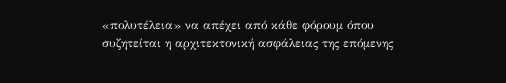«πολυτέλεια» να απέχει από κάθε φόρουμ όπου συζητείται η αρχιτεκτονική ασφάλειας της επόμενης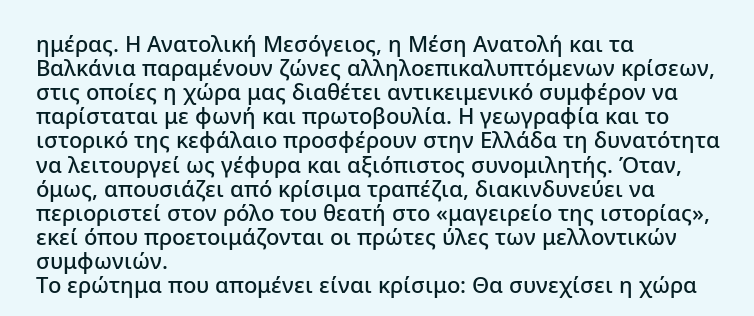ημέρας. Η Ανατολική Μεσόγειος, η Μέση Ανατολή και τα Βαλκάνια παραμένουν ζώνες αλληλοεπικαλυπτόμενων κρίσεων, στις οποίες η χώρα μας διαθέτει αντικειμενικό συμφέρον να παρίσταται με φωνή και πρωτοβουλία. Η γεωγραφία και το ιστορικό της κεφάλαιο προσφέρουν στην Ελλάδα τη δυνατότητα να λειτουργεί ως γέφυρα και αξιόπιστος συνομιλητής. Όταν, όμως, απουσιάζει από κρίσιμα τραπέζια, διακινδυνεύει να περιοριστεί στον ρόλο του θεατή στο «μαγειρείο της ιστορίας», εκεί όπου προετοιμάζονται οι πρώτες ύλες των μελλοντικών συμφωνιών.
Το ερώτημα που απομένει είναι κρίσιμο: Θα συνεχίσει η χώρα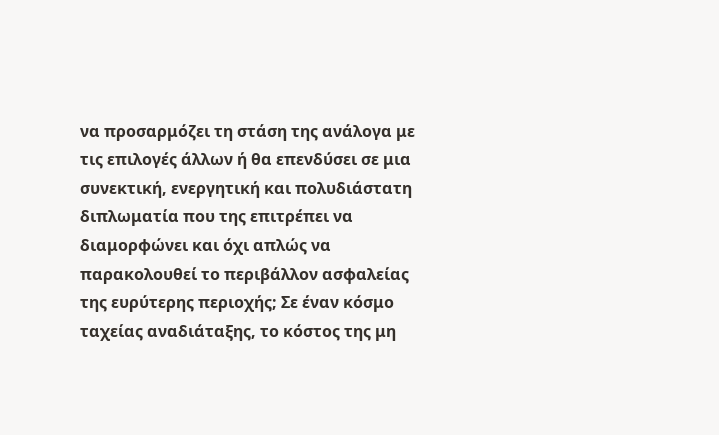να προσαρμόζει τη στάση της ανάλογα με τις επιλογές άλλων ή θα επενδύσει σε μια συνεκτική, ενεργητική και πολυδιάστατη διπλωματία που της επιτρέπει να διαμορφώνει και όχι απλώς να παρακολουθεί το περιβάλλον ασφαλείας της ευρύτερης περιοχής; Σε έναν κόσμο ταχείας αναδιάταξης, το κόστος της μη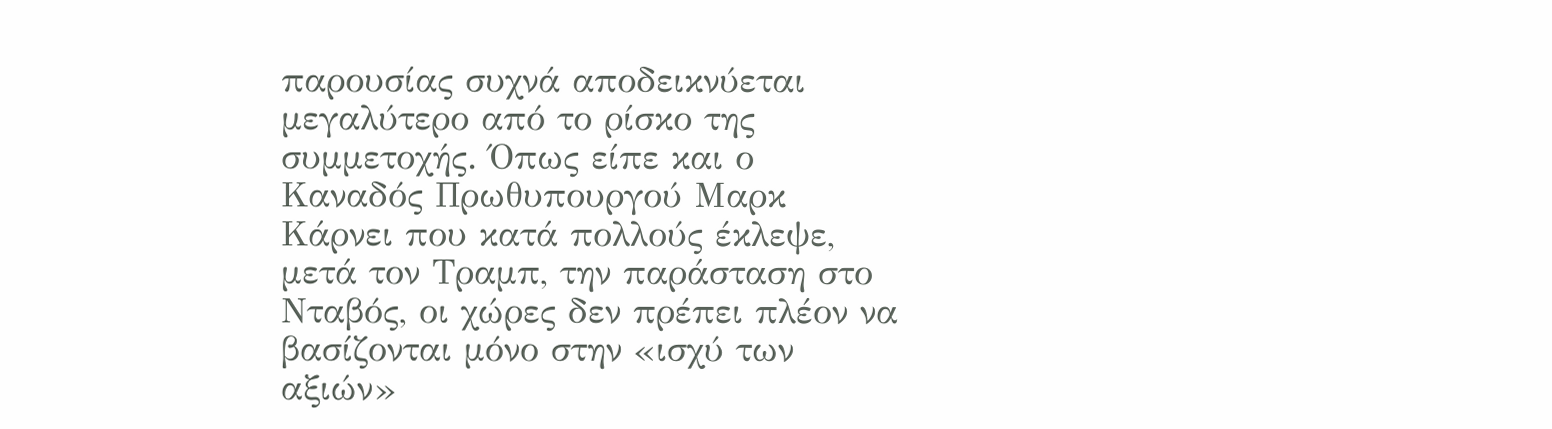παρουσίας συχνά αποδεικνύεται μεγαλύτερο από το ρίσκο της συμμετοχής. Όπως είπε και ο Καναδός Πρωθυπουργού Μαρκ Κάρνει που κατά πολλούς έκλεψε, μετά τον Τραμπ, την παράσταση στο Νταβός, οι χώρες δεν πρέπει πλέον να βασίζονται μόνο στην «ισχύ των αξιών»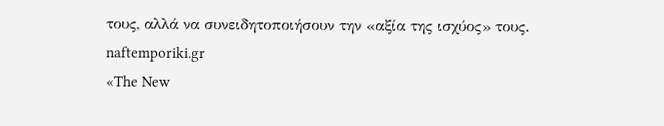τους, αλλά να συνειδητοποιήσουν την «αξία της ισχύος» τους.
naftemporiki.gr
«The New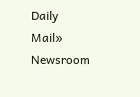Daily Mail»
Newsroom